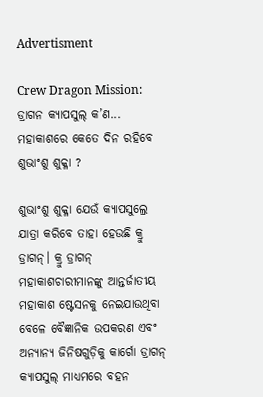Advertisment

Crew Dragon Mission: ଡ୍ରାଗନ କ୍ୟାପସୁଲ୍ କ’ଣ... ମହାକାଶରେ କେତେ ଦିନ ରହିବେ ଶୁଭାଂଶୁ ଶୁକ୍ଳା ?

ଶୁଭାଂଶୁ ଶୁକ୍ଳା ଯେଉଁ କ୍ୟାପସୁଲ୍ରେ ଯାତ୍ରା କରିବେ ତାହା ହେଉଛି କ୍ରୁ ଡ୍ରାଗନ୍। କ୍ରୁ ଡ୍ରାଗନ୍ ମହାକାଶଚାରୀମାନଙ୍କୁ ଆନ୍ତର୍ଜାତୀୟ ମହାକାଶ ଷ୍ଟେସନକୁ ନେଇଯାଉଥିବା ବେଳେ ବୈଜ୍ଞାନିକ ଉପକରଣ ଏବଂ ଅନ୍ୟାନ୍ୟ ଜିନିଷଗୁଡ଼ିକୁ କାର୍ଗୋ ଡ୍ରାଗନ୍ କ୍ୟାପସୁଲ୍ ମାଧ୍ୟମରେ ବହନ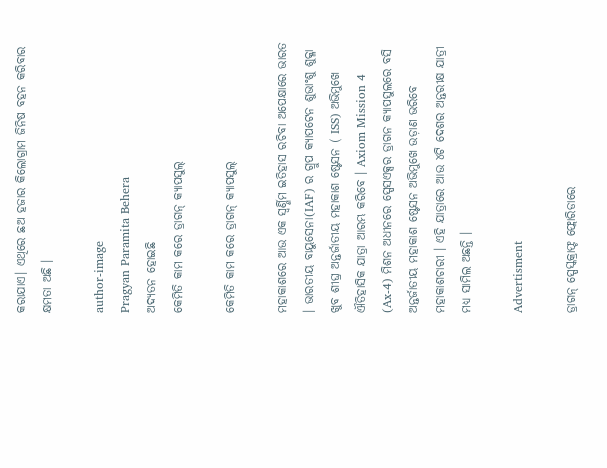କରାଯାଏ। ଏଥିରେ ଛଅ ହଜାର କିଲୋଗ୍ରାମ ଜିନିଷ ବହନ କରିବାର କ୍ଷମତା ଅଛି ।

author-image
Pragyan Paramita Behera
ଅଦ୍ୟତନ ହୋଇଛି
କେମିତି କାମ କରେ ଡ୍ରାଗନ୍ କ୍ୟାପସୁଲ୍

କେମିତି କାମ କରେ ଡ୍ରାଗନ୍ କ୍ୟାପସୁଲ୍

ମହାକାଶରେ ଆଉ ଏକ ସ୍ୱର୍ଣ୍ଣିମ ଇତିହାସ ରଚିବା ଅପେକ୍ଷାରେ ଭାରତ । ଭାରତୀୟ ବାୟୁସେନା(IAF) ର ଗ୍ରୁପ କ୍ୟାପଟେନ ଶୁଭାଂଶୁ ଶୁକ୍ଳା ଖୁବ ଶୀଘ୍ର ଅନ୍ତର୍ଜାତୀୟ ମହାକାଶ ଷ୍ଟେସନ ( ISS) ଅଭିମୁଖେ ଐତିହାସିକ ଯାତ୍ରା ଆରମ୍ଭ କରିବେ । Axiom Mission 4 (Ax-4) ମିଶନ ଅଧୀନରେ ସ୍ପେସଏକ୍ସର ଡ୍ରାଗନ କ୍ୟାପସୁଲରେ ବସି ଅନ୍ତର୍ଜାତୀୟ ମହାକାଶ ଷ୍ଟେସନ ଅଭିମୁଖେ ଉଡ଼ାଣ ଭରିବେ ମହାକାଶଚାରୀ । ଏହି ଯାତ୍ରାରେ ଆଉ ୪ଟି ଦେଶର ଅନ୍ତରୀକ୍ଷ ଯାତ୍ରୀ ମଧ୍ୟ ସାମିଲ ଅଛନ୍ତି ।

Advertisment

ଡ୍ରାଗନ୍ ସ୍ପେସ୍କକ୍ରାଫ୍ଟ ଫ୍ଲୋରିଡାରେ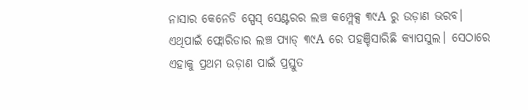ନାସାର କେନେଡି ସ୍ପେସ୍ ସେଣ୍ଟରର ଲଞ୍ଚ କମ୍ପ୍ଲେକ୍ସ ୩୯A ରୁ ଉଡ଼ାଣ ଭରବ। ଏଥିପାଇଁ ଫ୍ଲୋରିଡାର ଲଞ୍ଚ ପ୍ୟାଡ୍ ୩୯A ରେ ପହଞ୍ଚିସାରିଛି କ୍ୟାପସୁଲ। ସେଠାରେ ଏହାକୁ ପ୍ରଥମ ଉଡ଼ାଣ ପାଇଁ ପ୍ରସ୍ତୁତ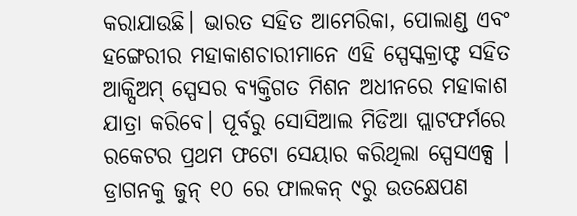କରାଯାଉଛି। ଭାରତ ସହିତ ଆମେରିକା, ପୋଲାଣ୍ଡ ଏବଂ ହଙ୍ଗେରୀର ମହାକାଶଚାରୀମାନେ ଏହି ସ୍ପେସ୍କକ୍ରାଫ୍ଟ ସହିତ ଆକ୍ସିଅମ୍ ସ୍ପେସର ବ୍ୟକ୍ତିଗତ ମିଶନ ଅଧୀନରେ ମହାକାଶ ଯାତ୍ରା କରିବେ। ପୂର୍ବରୁ ସୋସିଆଲ ମିଡିଆ ପ୍ଲାଟଫର୍ମରେ ରକେଟର ପ୍ରଥମ ଫଟୋ ସେୟାର କରିଥିଲା ସ୍ପେସଏକ୍ସ । ଡ୍ରାଗନକୁ ଜୁନ୍ ୧୦ ରେ ଫାଲକନ୍ ୯ରୁ ଉତକ୍ଷେପଣ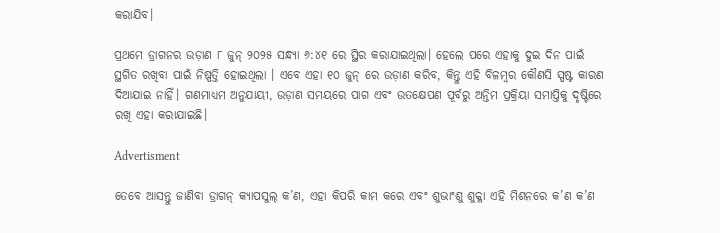କରାଯିବ।

ପ୍ରଥମେ ଡ୍ରାଗନର ଉଡ଼ାଣ ୮ ଜୁନ୍ ୨୦୨୫ ସନ୍ଧ୍ୟା ୬:୪୧ ରେ ସ୍ଥିର କରାଯାଇଥିଲା। ହେଲେ ପରେ ଏହାକୁ ଦୁଇ ଦିନ ପାଇଁ ସ୍ଥଗିତ ରଖିବା ପାଇଁ ନିଷ୍ପତ୍ତି ହୋଇଥିଲା । ଏବେ ଏହା ୧୦ ଜୁନ୍ ରେ ଉଡ଼ାଣ କରିବ, କିନ୍ତୁ ଏହି ବିଳମ୍ବର କୌଣସି ସ୍ପଷ୍ଟ କାରଣ ଦିଆଯାଇ ନାହିଁ। ଗଣମାଧ୍ୟମ ଅନୁଯାୟୀ, ଉଡ଼ାଣ ସମୟରେ ପାଗ ଏବଂ ଉତକ୍ଷେପଣ ପୂର୍ବରୁ ଅନ୍ତିମ ପ୍ରକ୍ରିୟା ସମାପ୍ତିକୁ ଦୃଷ୍ଟିରେ ରଖି ଏହା କରାଯାଇଛି।

Advertisment

ତେବେ ଆସନ୍ତୁ ଜାଣିବା ଡ୍ରାଗନ୍ କ୍ୟାପସୁଲ୍ କ’ଣ, ଏହା କିପରି କାମ କରେ ଏବଂ ଶୁଭାଂଶୁ ଶୁକ୍ଳା ଏହି ମିଶନରେ କ’ଣ କ’ଣ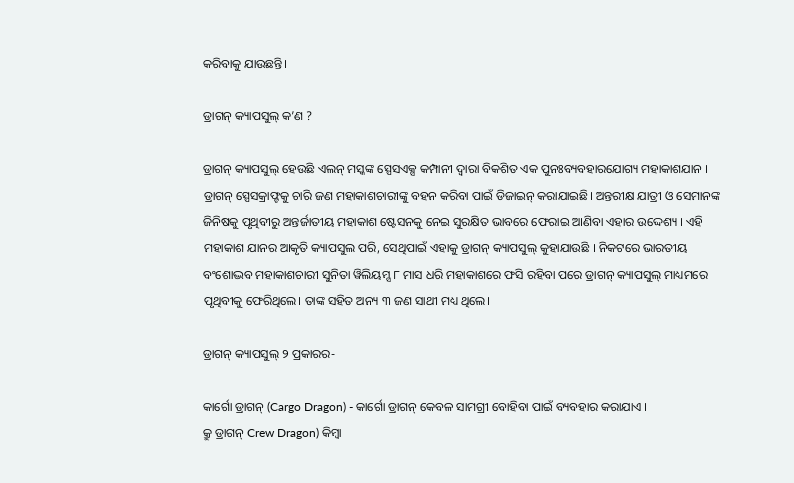କରିବାକୁ ଯାଉଛନ୍ତି।

ଡ୍ରାଗନ୍ କ୍ୟାପସୁଲ୍ କ’ଣ ?

ଡ୍ରାଗନ୍ କ୍ୟାପସୁଲ୍ ହେଉଛି ଏଲନ୍ ମସ୍କଙ୍କ ସ୍ପେସଏକ୍ସ କମ୍ପାନୀ ଦ୍ୱାରା ବିକଶିତ ଏକ ପୁନଃବ୍ୟବହାରଯୋଗ୍ୟ ମହାକାଶଯାନ । ଡ୍ରାଗନ୍ ସ୍ପେସକ୍ରାଫ୍ଟକୁ ଚାରି ଜଣ ମହାକାଶଚାରୀଙ୍କୁ ବହନ କରିବା ପାଇଁ ଡିଜାଇନ୍ କରାଯାଇଛି। ଅନ୍ତରୀକ୍ଷ ଯାତ୍ରୀ ଓ ସେମାନଙ୍କ ଜିନିଷକୁ ପୃଥିବୀରୁ ଅନ୍ତର୍ଜାତୀୟ ମହାକାଶ ଷ୍ଟେସନକୁ ନେଇ ସୁରକ୍ଷିତ ଭାବରେ ଫେରାଇ ଆଣିବା ଏହାର ଉଦ୍ଦେଶ୍ୟ । ଏହି ମହାକାଶ ଯାନର ଆକୃତି କ୍ୟାପସୁଲ ପରି, ସେଥିପାଇଁ ଏହାକୁ ଡ୍ରାଗନ୍ କ୍ୟାପସୁଲ୍ କୁହାଯାଉଛି । ନିକଟରେ ଭାରତୀୟ ବଂଶୋଦ୍ଭବ ମହାକାଶଚାରୀ ସୁନିତା ୱିଲିୟମ୍ସ ୮ ମାସ ଧରି ମହାକାଶରେ ଫସି ରହିବା ପରେ ଡ୍ରାଗନ୍ କ୍ୟାପସୁଲ୍ ମାଧ୍ୟମରେ ପୃଥିବୀକୁ ଫେରିଥିଲେ। ତାଙ୍କ ସହିତ ଅନ୍ୟ ୩ ଜଣ ସାଥୀ ମଧ୍ୟ ଥିଲେ।

ଡ୍ରାଗନ୍ କ୍ୟାପସୁଲ୍ ୨ ପ୍ରକାରର-

କାର୍ଗୋ ଡ୍ରାଗନ୍ (Cargo Dragon) - କାର୍ଗୋ ଡ୍ରାଗନ୍ କେବଳ ସାମଗ୍ରୀ ବୋହିବା ପାଇଁ ବ୍ୟବହାର କରାଯାଏ ।
କ୍ରୁ ଡ୍ରାଗନ୍ Crew Dragon) କିମ୍ବା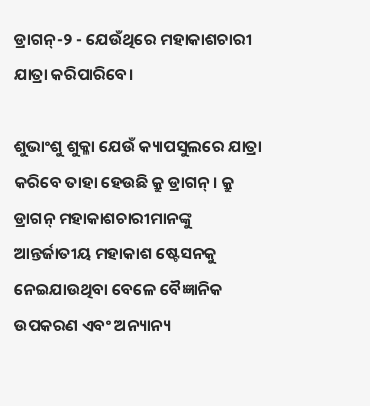ଡ୍ରାଗନ୍-୨ - ଯେଉଁଥିରେ ମହାକାଶଚାରୀ ଯାତ୍ରା କରିପାରିବେ।

ଶୁଭାଂଶୁ ଶୁକ୍ଳା ଯେଉଁ କ୍ୟାପସୁଲରେ ଯାତ୍ରା କରିବେ ତାହା ହେଉଛି କ୍ରୁ ଡ୍ରାଗନ୍। କ୍ରୁ ଡ୍ରାଗନ୍ ମହାକାଶଚାରୀମାନଙ୍କୁ ଆନ୍ତର୍ଜାତୀୟ ମହାକାଶ ଷ୍ଟେସନକୁ ନେଇଯାଉଥିବା ବେଳେ ବୈଜ୍ଞାନିକ ଉପକରଣ ଏବଂ ଅନ୍ୟାନ୍ୟ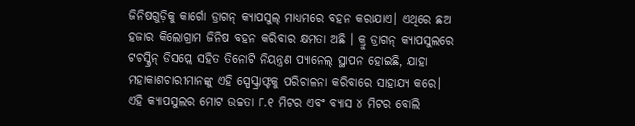ଜିନିଷଗୁଡ଼ିକୁ କାର୍ଗୋ ଡ୍ରାଗନ୍ କ୍ୟାପସୁଲ୍ ମାଧ୍ୟମରେ ବହନ କରାଯାଏ। ଏଥିରେ ଛଅ ହଜାର କିଲୋଗ୍ରାମ ଜିନିଷ ବହନ କରିବାର କ୍ଷମତା ଅଛି । କ୍ରୁ ଡ୍ରାଗନ୍ କ୍ୟାପସୁଲରେ ଟଚସ୍କ୍ରିନ୍ ଡିସପ୍ଲେ ସହିତ ତିନୋଟି ନିୟନ୍ତ୍ରଣ ପ୍ୟାନେଲ୍ ସ୍ଥାପନ ହୋଇଛି, ଯାହା ମହାକାଶଚାରୀମାନଙ୍କୁ ଏହି ସ୍ପେସ୍କ୍ରାଫ୍ଟକୁ ପରିଚାଳନା କରିବାରେ ସାହାଯ୍ୟ କରେ। ଏହି କ୍ୟାପସୁଲର ମୋଟ ଉଚ୍ଚତା ୮.୧ ମିଟର ଏବଂ ବ୍ୟାସ ୪ ମିଟର ବୋଲି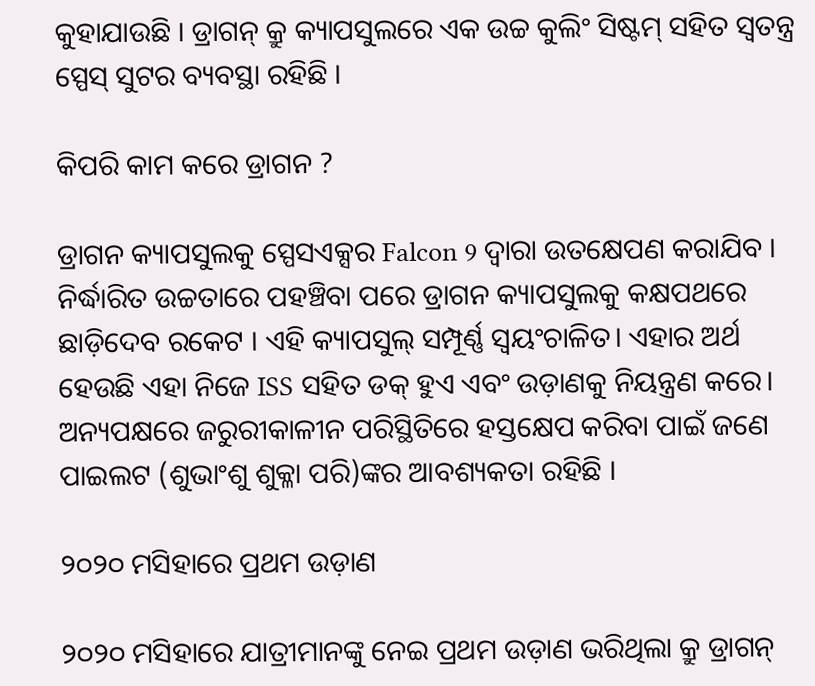କୁହାଯାଉଛି । ଡ୍ରାଗନ୍ କ୍ରୁ କ୍ୟାପସୁଲରେ ଏକ ଉଚ୍ଚ କୁଲିଂ ସିଷ୍ଟମ୍ ସହିତ ସ୍ୱତନ୍ତ୍ର ସ୍ପେସ୍ ସୁଟର ବ୍ୟବସ୍ଥା ରହିଛି ।

କିପରି କାମ କରେ ଡ୍ରାଗନ ?

ଡ୍ରାଗନ କ୍ୟାପସୁଲକୁ ସ୍ପେସଏକ୍ସର Falcon 9 ଦ୍ୱାରା ଉତକ୍ଷେପଣ କରାଯିବ । ନିର୍ଦ୍ଧାରିତ ଉଚ୍ଚତାରେ ପହଞ୍ଚିବା ପରେ ଡ୍ରାଗନ କ୍ୟାପସୁଲକୁ କକ୍ଷପଥରେ ଛାଡ଼ିଦେବ ରକେଟ । ଏହି କ୍ୟାପସୁଲ୍ ସମ୍ପୂର୍ଣ୍ଣ ସ୍ୱୟଂଚାଳିତ। ଏହାର ଅର୍ଥ ହେଉଛି ଏହା ନିଜେ ISS ସହିତ ଡକ୍ ହୁଏ ଏବଂ ଉଡ଼ାଣକୁ ନିୟନ୍ତ୍ରଣ କରେ। ଅନ୍ୟପକ୍ଷରେ ଜରୁରୀକାଳୀନ ପରିସ୍ଥିତିରେ ହସ୍ତକ୍ଷେପ କରିବା ପାଇଁ ଜଣେ ପାଇଲଟ (ଶୁଭାଂଶୁ ଶୁକ୍ଳା ପରି)ଙ୍କର ଆବଶ୍ୟକତା ରହିଛି ।

୨୦୨୦ ମସିହାରେ ପ୍ରଥମ ଉଡ଼ାଣ

୨୦୨୦ ମସିହାରେ ଯାତ୍ରୀମାନଙ୍କୁ ନେଇ ପ୍ରଥମ ଉଡ଼ାଣ ଭରିଥିଲା କ୍ରୁ ଡ୍ରାଗନ୍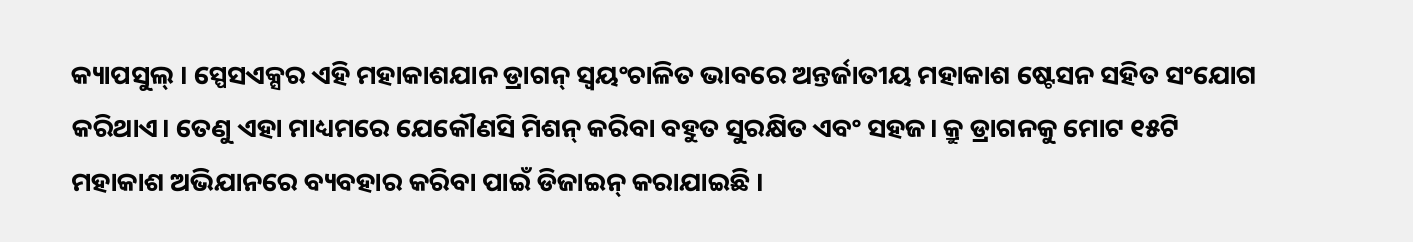କ୍ୟାପସୁଲ୍ । ସ୍ପେସଏକ୍ସର ଏହି ମହାକାଶଯାନ ଡ୍ରାଗନ୍ ସ୍ୱୟଂଚାଳିତ ଭାବରେ ଅନ୍ତର୍ଜାତୀୟ ମହାକାଶ ଷ୍ଟେସନ ସହିତ ସଂଯୋଗ କରିଥାଏ। ତେଣୁ ଏହା ମାଧ୍ୟମରେ ଯେକୌଣସି ମିଶନ୍ କରିବା ବହୁତ ସୁରକ୍ଷିତ ଏବଂ ସହଜ। କ୍ରୁ ଡ୍ରାଗନକୁ ମୋଟ ୧୫ଟି ମହାକାଶ ଅଭିଯାନରେ ବ୍ୟବହାର କରିବା ପାଇଁ ଡିଜାଇନ୍ କରାଯାଇଛି ।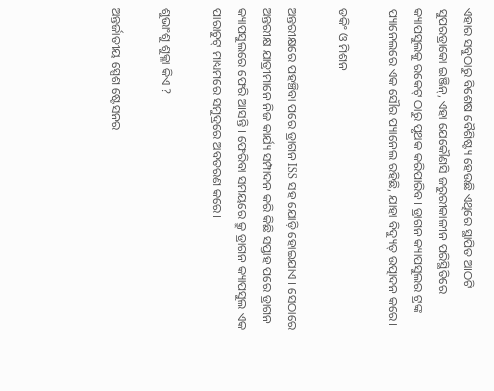ଏହାର ସବୁଠାରୁ ବିଶେଷ ବୈଶିଷ୍ଟ୍ୟ ହେଉଛି ଏଥିରେ ସ୍ଥାପିତ ଆଠଟି ସୁପରଡ୍ରାକୋ ଇଞ୍ଜିନ୍, ଏହା ଯେକୌଣସି ଜରୁରୀକାଳୀନ ପରିସ୍ଥିତିରେ କ୍ୟାପସୁଲକୁ ରକେଟ୍ ଠାରୁ ପୃଥକ କରିପାରିବ। ଡ୍ରାଗନ କ୍ୟାପସୁଲର ଟ୍ରଙ୍କ ପ୍ୟାନେଲରେ ଏକ ସୌର ପ୍ୟାନେଲ ରହିଛି, ଯାହା ବିଦ୍ୟୁତ୍ ଉତ୍ପାଦନ କରେ।

ଡକିଂ ଓ ମିଶନ

ଅନ୍ତରୀକ୍ଷରେ ପହଞ୍ଚିବା ପରେ ଡ୍ରାଗନ ISS ସହ ଯୋଡ଼ି ହୋଇଯାଏ । ସେଠାରେ ଅନ୍ତରୀକ୍ଷ ଯାତ୍ରୀମାନେ ନିଜ କାର୍ଯ୍ୟ ସମ୍ପାଦନ କରି କିଛି ସପ୍ତାହ ପରେ ଡ୍ରାଗନ କ୍ୟାପସୁଲରେ ଫେରି ଆସନ୍ତି । ଫେରିବା ସମୟରେ କ୍ରୁ ଡ୍ରାଗନ କ୍ୟାପସୁଲ ଏକ ପାରାଚୁଟ୍ ମାଧ୍ୟମରେ ସମୁଦ୍ରରେ ଅବତରଣ କରେ।

ଶୁଭାଂଶୁ ଶୁକ୍ଳା କିଏ ?

ଅନ୍ତର୍ଜାତୀୟ ସ୍ପେଶ ଷ୍ଟେସନର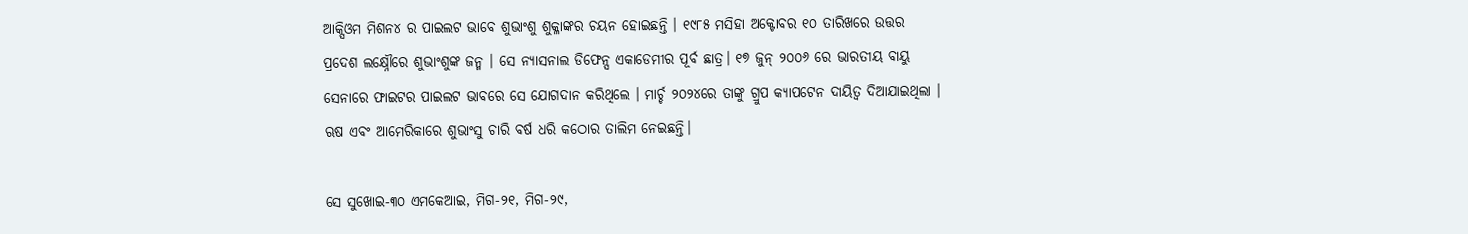ଆକ୍ସିଓମ ମିଶନ୪ ର ପାଇଲଟ ଭାବେ ଶୁଭାଂଶୁ ଶୁକ୍ଳାଙ୍କର ଚୟନ ହୋଇଛନ୍ତି । ୧୯୮୫ ମସିହା ଅକ୍ଟୋବର ୧୦ ତାରିଖରେ ଉତ୍ତର ପ୍ରଦେଶ ଲକ୍ଷ୍ନୌରେ ଶୁଭାଂଶୁଙ୍କ ଜନ୍ମ । ସେ ନ୍ୟାସନାଲ ଡିଫେନ୍ସ ଏକାଡେମୀର ପୂର୍ବ ଛାତ୍ର। ୧୭ ଜୁନ୍ ୨୦୦୬ ରେ ଭାରତୀୟ ବାୟୁ ସେନାରେ ଫାଇଟର ପାଇଲଟ ଭାବରେ ସେ ଯୋଗଦାନ କରିଥିଲେ । ମାର୍ଚ୍ଚ ୨୦୨୪ରେ ତାଙ୍କୁ ଗ୍ରୁପ କ୍ୟାପଟେନ ଦାୟିତ୍ବ ଦିଆଯାଇଥିଲା । ଋଷ ଏବଂ ଆମେରିକାରେ ଶୁଭାଂସୁ ଚାରି ବର୍ଷ ଧରି କଠୋର ତାଲିମ ନେଇଛନ୍ତି।

ସେ ସୁଖୋଇ-୩୦ ଏମକେଆଇ, ମିଗ-୨୧, ମିଗ-୨୯,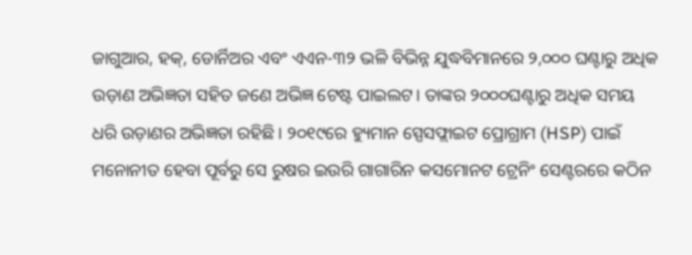ଜାଗୁଆର, ହକ୍, ଡୋର୍ନିଅର ଏବଂ ଏଏନ-୩୨ ଭଳି ବିଭିନ୍ନ ଯୁଦ୍ଧବିମାନରେ ୨,୦୦୦ ଘଣ୍ଟାରୁ ଅଧିକ ଉଡ଼ାଣ ଅଭିଜ୍ଞତା ସହିତ ଜଣେ ଅଭିଜ୍ଞ ଟେଷ୍ଟ ପାଇଲଟ। ତାଙ୍କର ୨୦୦୦ଘଣ୍ଟାରୁ ଅଧିକ ସମୟ ଧରି ଉଡ଼ାଣର ଅଭିଜ୍ଞତା ରହିଛି । ୨୦୧୯ରେ ହ୍ୟୁମାନ ସ୍ପେସଫ୍ଲାଇଟ ପ୍ରୋଗ୍ରାମ (HSP) ପାଇଁ ମନୋନୀତ ହେବା ପୂର୍ବରୁ ସେ ରୁଷର ଇଉରି ଗାଗାରିନ କସମୋନଟ ଟ୍ରେନିଂ ସେଣ୍ଟରରେ କଠିନ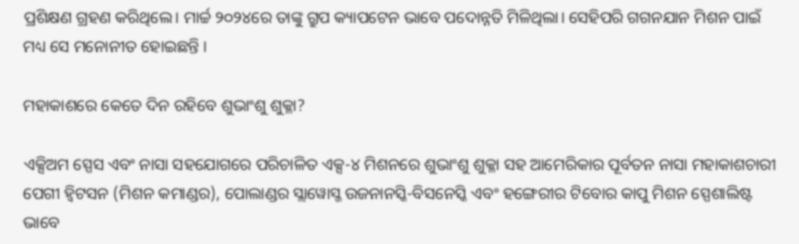ପ୍ରଶିକ୍ଷଣ ଗ୍ରହଣ କରିଥିଲେ। ମାର୍ଚ୍ଚ ୨୦୨୪ରେ ତାଙ୍କୁ ଗ୍ରୁପ କ୍ୟାପଟେନ ଭାବେ ପଦୋନ୍ନତି ମିଳିଥିଲା। ସେହିପରି ଗଗନଯାନ ମିଶନ ପାଇଁ ମଧ୍ୟ ସେ ମନୋନୀତ ହୋଇଛନ୍ତି ।

ମହାକାଶରେ କେତେ ଦିନ ରହିବେ ଶୁଭାଂଶୁ ଶୁକ୍ଳା?

ଏକ୍ସିଅମ ସ୍ପେସ ଏବଂ ନାସା ସହଯୋଗରେ ପରିଚାଳିତ ଏକ୍ସ-୪ ମିଶନରେ ଶୁଭାଂଶୁ ଶୁକ୍ଳା ସହ ଆମେରିକାର ପୂର୍ବତନ ନାସା ମହାକାଶଚାରୀ ପେଗୀ ହ୍ୱିଟସନ (ମିଶନ କମାଣ୍ଡର), ପୋଲାଣ୍ଡର ସ୍ଲାୱୋସ୍ଜ ଉଜନାନସ୍କି-ବିସନେସ୍କି ଏବଂ ହଙ୍ଗେରୀର ଟିବୋର କାପୁ ମିଶନ ସ୍ପେଶାଲିଷ୍ଟ ଭାବେ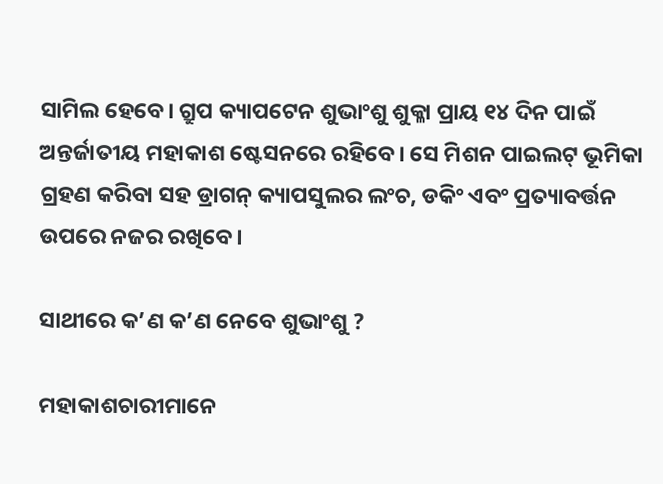ସାମିଲ ହେବେ। ଗ୍ରୁପ କ୍ୟାପଟେନ ଶୁଭାଂଶୁ ଶୁକ୍ଳା ପ୍ରାୟ ୧୪ ଦିନ ପାଇଁ ଅନ୍ତର୍ଜାତୀୟ ମହାକାଶ ଷ୍ଟେସନରେ ରହିବେ। ସେ ମିଶନ ପାଇଲଟ୍ ଭୂମିକା ଗ୍ରହଣ କରିବା ସହ ଡ୍ରାଗନ୍ କ୍ୟାପସୁଲର ଲଂଚ, ଡକିଂ ଏବଂ ପ୍ରତ୍ୟାବର୍ତ୍ତନ ଉପରେ ନଜର ରଖିବେ।

ସାଥୀରେ କ’ଣ କ’ଣ ନେବେ ଶୁଭାଂଶୁ ?

ମହାକାଶଚାରୀମାନେ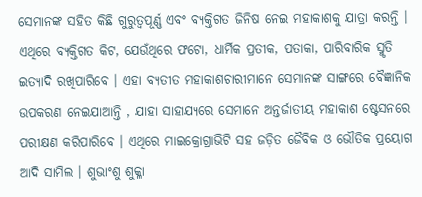ସେମାନଙ୍କ ସହିତ କିଛି ଗୁରୁତ୍ୱପୂର୍ଣ୍ଣ ଏବଂ ବ୍ୟକ୍ତିଗତ ଜିନିଷ ନେଇ ମହାକାଶକୁ ଯାତ୍ରା କରନ୍ତି । ଏଥିରେ ବ୍ୟକ୍ତିଗତ କିଟ, ଯେଉଁଥିରେ ଫଟୋ, ଧାର୍ମିକ ପ୍ରତୀକ, ପତାକା, ପାରିବାରିକ ସ୍ମୃତି ଇତ୍ୟାଦି ରଖିପାରିବେ । ଏହା ବ୍ୟତୀତ ମହାକାଶଚାରୀମାନେ ସେମାନଙ୍କ ସାଙ୍ଗରେ ବୈଜ୍ଞାନିକ ଉପକରଣ ନେଇଯାଆନ୍ତି , ଯାହା ସାହାଯ୍ୟରେ ସେମାନେ ଅନ୍ତର୍ଜାତୀୟ ମହାକାଶ ଷ୍ଟେସନରେ ପରୀକ୍ଷଣ କରିପାରିବେ । ଏଥିରେ ମାଇକ୍ରୋଗ୍ରାଭିଟି ସହ ଜଡ଼ିତ ଜୈବିକ ଓ ଭୌତିକ ପ୍ରୟୋଗ ଆଦି ସାମିଲ । ଶୁଭାଂଶୁ ଶୁକ୍ଳା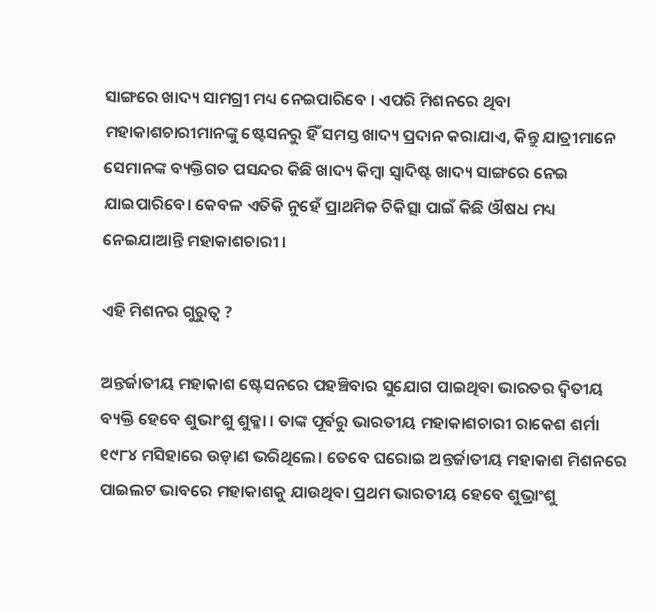ସାଙ୍ଗରେ ଖାଦ୍ୟ ସାମଗ୍ରୀ ମଧ୍ୟ ନେଇପାରିବେ । ଏପରି ମିଶନରେ ଥିବା ମହାକାଶଚାରୀମାନଙ୍କୁ ଷ୍ଟେସନରୁ ହିଁ ସମସ୍ତ ଖାଦ୍ୟ ପ୍ରଦାନ କରାଯାଏ, କିନ୍ତୁ ଯାତ୍ରୀମାନେ ସେମାନଙ୍କ ବ୍ୟକ୍ତିଗତ ପସନ୍ଦର କିଛି ଖାଦ୍ୟ କିମ୍ବା ସ୍ୱାଦିଷ୍ଟ ଖାଦ୍ୟ ସାଙ୍ଗରେ ନେଇ ଯାଇପାରିବେ। କେବଳ ଏତିକି ନୁହେଁ ପ୍ରାଥମିକ ଚିକିତ୍ସା ପାଇଁ କିଛି ଔଷଧ ମଧ୍ୟ ନେଇଯାଆନ୍ତି ମହାକାଶଚାରୀ ।

ଏହି ମିଶନର ଗୁରୁତ୍ୱ ?

ଅନ୍ତର୍ଜାତୀୟ ମହାକାଶ ଷ୍ଟେସନରେ ପହଞ୍ଚିବାର ସୁଯୋଗ ପାଇଥିବା ଭାରତର ଦ୍ୱିତୀୟ ବ୍ୟକ୍ତି ହେବେ ଶୁଭାଂଶୁ ଶୁକ୍ଳା । ତାଙ୍କ ପୂର୍ବରୁ ଭାରତୀୟ ମହାକାଶଚାରୀ ରାକେଶ ଶର୍ମା ୧୯୮୪ ମସିହାରେ ଉଡ଼ାଣ ଭରିଥିଲେ। ତେବେ ଘରୋଇ ଅନ୍ତର୍ଜାତୀୟ ମହାକାଶ ମିଶନରେ ପାଇଲଟ ଭାବରେ ମହାକାଶକୁ ଯାଉଥିବା ପ୍ରଥମ ଭାରତୀୟ ହେବେ ଶୁଭ୍ରାଂଶୁ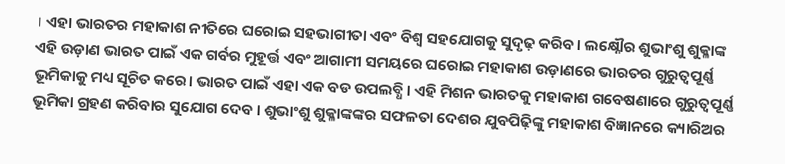। ଏହା ଭାରତର ମହାକାଶ ନୀତିରେ ଘରୋଇ ସହଭାଗୀତା ଏବଂ ବିଶ୍ୱ ସହଯୋଗକୁ ସୁଦୃଢ଼ କରିବ। ଲକ୍ଷ୍ନୌର ଶୁଭାଂଶୁ ଶୁକ୍ଳାଙ୍କ ଏହି ଉଡ଼ାଣ ଭାରତ ପାଇଁ ଏକ ଗର୍ବର ମୁହୂର୍ତ୍ତ ଏବଂ ଆଗାମୀ ସମୟରେ ଘରୋଇ ମହାକାଶ ଉଡ଼ାଣରେ ଭାରତର ଗୁରୁତ୍ୱପୂର୍ଣ୍ଣ ଭୂମିକାକୁ ମଧ୍ୟ ସୂଚିତ କରେ। ଭାରତ ପାଇଁ ଏହା ଏକ ବଡ ଉପଲବ୍ଧି । ଏହି ମିଶନ ଭାରତକୁ ମହାକାଶ ଗବେଷଣାରେ ଗୁରୁତ୍ବପୂର୍ଣ୍ଣ ଭୂମିକା ଗ୍ରହଣ କରିବାର ସୁଯୋଗ ଦେବ । ଶୁଭାଂଶୁ ଶୁକ୍ଳାଙ୍କଙ୍କର ସଫଳତା ଦେଶର ଯୁବପିଢ଼ିଙ୍କୁ ମହାକାଶ ବିଜ୍ଞାନରେ କ୍ୟାରିଅର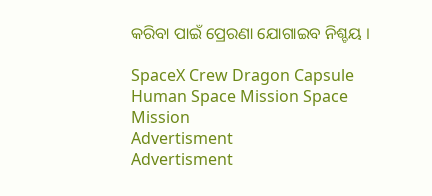କରିବା ପାଇଁ ପ୍ରେରଣା ଯୋଗାଇବ ନିଶ୍ଚୟ ।

SpaceX Crew Dragon Capsule Human Space Mission Space Mission
Advertisment
Advertisment